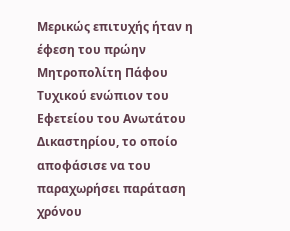Μερικώς επιτυχής ήταν η έφεση του πρώην Μητροπολίτη Πάφου Τυχικού ενώπιον του Εφετείου του Ανωτάτου Δικαστηρίου, το οποίο αποφάσισε να του παραχωρήσει παράταση χρόνου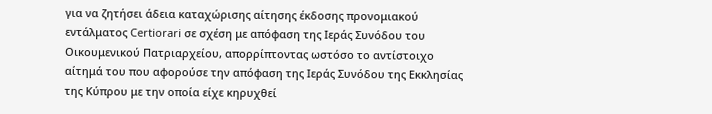για να ζητήσει άδεια καταχώρισης αίτησης έκδοσης προνομιακού εντάλματος Certiorari σε σχέση με απόφαση της Ιεράς Συνόδου του Οικουμενικού Πατριαρχείου, απορρίπτοντας ωστόσο το αντίστοιχο αίτημά του που αφορούσε την απόφαση της Ιεράς Συνόδου της Εκκλησίας της Κύπρου με την οποία είχε κηρυχθεί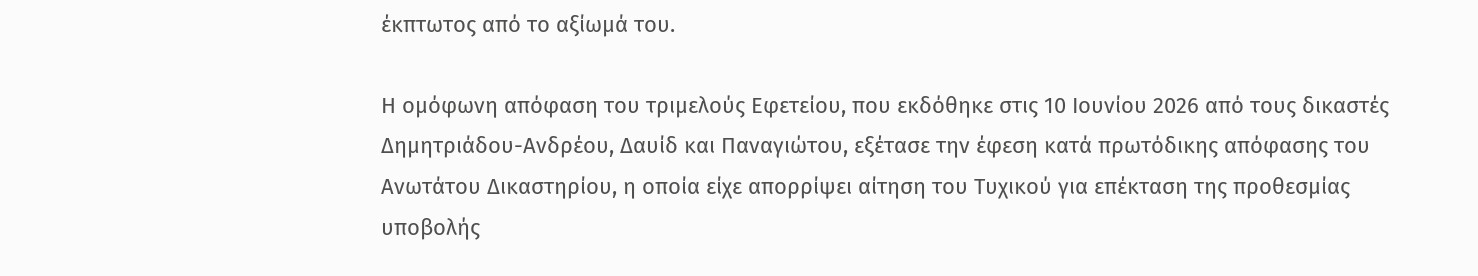έκπτωτος από το αξίωμά του.

Η ομόφωνη απόφαση του τριμελούς Εφετείου, που εκδόθηκε στις 10 Ιουνίου 2026 από τους δικαστές Δημητριάδου-Ανδρέου, Δαυίδ και Παναγιώτου, εξέτασε την έφεση κατά πρωτόδικης απόφασης του Ανωτάτου Δικαστηρίου, η οποία είχε απορρίψει αίτηση του Τυχικού για επέκταση της προθεσμίας υποβολής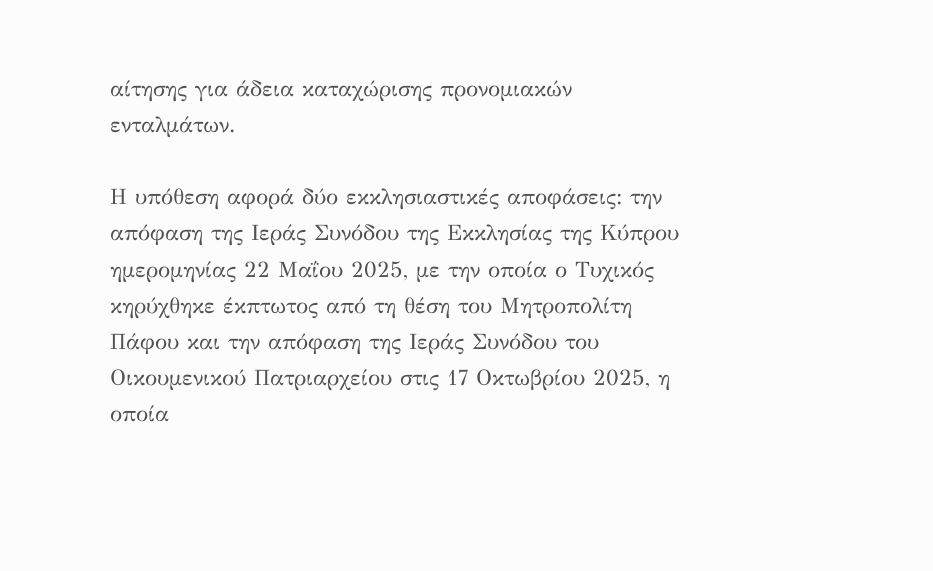αίτησης για άδεια καταχώρισης προνομιακών ενταλμάτων.

Η υπόθεση αφορά δύο εκκλησιαστικές αποφάσεις: την απόφαση της Ιεράς Συνόδου της Εκκλησίας της Κύπρου ημερομηνίας 22 Μαΐου 2025, με την οποία ο Τυχικός κηρύχθηκε έκπτωτος από τη θέση του Μητροπολίτη Πάφου και την απόφαση της Ιεράς Συνόδου του Οικουμενικού Πατριαρχείου στις 17 Οκτωβρίου 2025, η οποία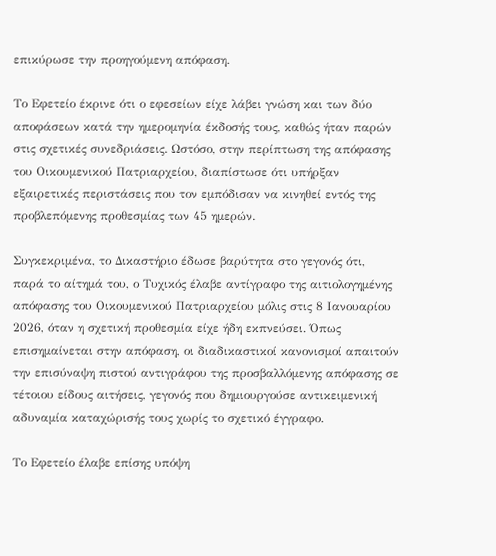επικύρωσε την προηγούμενη απόφαση.

Το Εφετείο έκρινε ότι ο εφεσείων είχε λάβει γνώση και των δύο αποφάσεων κατά την ημερομηνία έκδοσής τους, καθώς ήταν παρών στις σχετικές συνεδριάσεις. Ωστόσο, στην περίπτωση της απόφασης του Οικουμενικού Πατριαρχείου, διαπίστωσε ότι υπήρξαν εξαιρετικές περιστάσεις που τον εμπόδισαν να κινηθεί εντός της προβλεπόμενης προθεσμίας των 45 ημερών.

Συγκεκριμένα, το Δικαστήριο έδωσε βαρύτητα στο γεγονός ότι, παρά το αίτημά του, ο Τυχικός έλαβε αντίγραφο της αιτιολογημένης απόφασης του Οικουμενικού Πατριαρχείου μόλις στις 8 Ιανουαρίου 2026, όταν η σχετική προθεσμία είχε ήδη εκπνεύσει. Όπως επισημαίνεται στην απόφαση, οι διαδικαστικοί κανονισμοί απαιτούν την επισύναψη πιστού αντιγράφου της προσβαλλόμενης απόφασης σε τέτοιου είδους αιτήσεις, γεγονός που δημιουργούσε αντικειμενική αδυναμία καταχώρισής τους χωρίς το σχετικό έγγραφο.

Το Εφετείο έλαβε επίσης υπόψη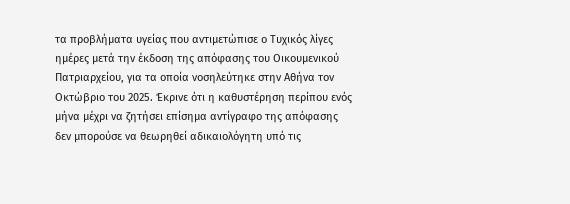τα προβλήματα υγείας που αντιμετώπισε ο Τυχικός λίγες ημέρες μετά την έκδοση της απόφασης του Οικουμενικού Πατριαρχείου, για τα οποία νοσηλεύτηκε στην Αθήνα τον Οκτώβριο του 2025. Έκρινε ότι η καθυστέρηση περίπου ενός μήνα μέχρι να ζητήσει επίσημα αντίγραφο της απόφασης δεν μπορούσε να θεωρηθεί αδικαιολόγητη υπό τις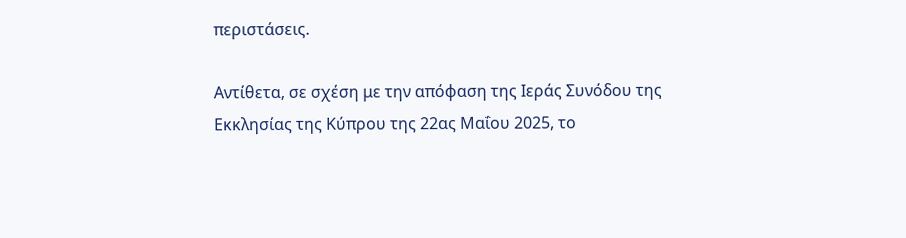περιστάσεις.

Αντίθετα, σε σχέση με την απόφαση της Ιεράς Συνόδου της Εκκλησίας της Κύπρου της 22ας Μαΐου 2025, το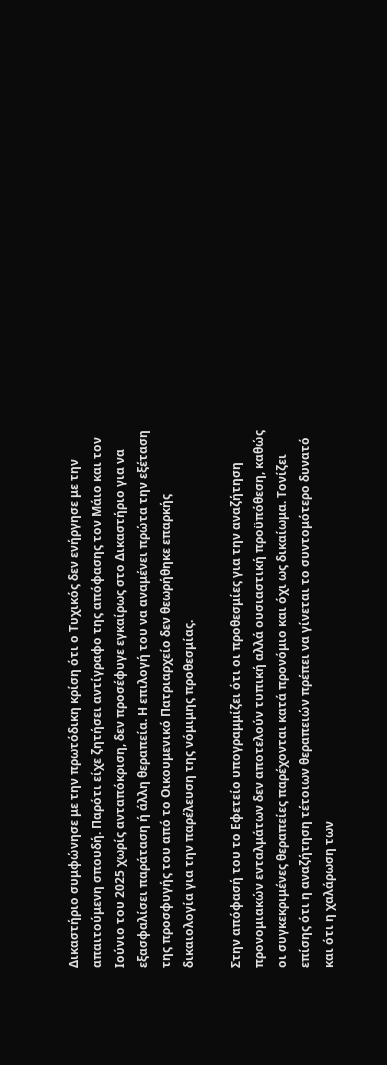Δικαστήριο συμφώνησε με την πρωτόδικη κρίση ότι ο Τυχικός δεν ενήργησε με την απαιτούμενη σπουδή. Παρότι είχε ζητήσει αντίγραφο της απόφασης τον Μάιο και τον Ιούνιο του 2025 χωρίς ανταπόκριση, δεν προσέφυγε εγκαίρως στο Δικαστήριο για να εξασφαλίσει παράταση ή άλλη θεραπεία. Η επιλογή του να αναμένει πρώτα την εξέταση της προσφυγής του από το Οικουμενικό Πατριαρχείο δεν θεωρήθηκε επαρκής δικαιολογία για την παρέλευση της νόμιμης προθεσμίας.

Στην απόφασή του το Εφετείο υπογραμμίζει ότι οι προθεσμίες για την αναζήτηση προνομιακών ενταλμάτων δεν αποτελούν τυπική αλλά ουσιαστική προϋπόθεση, καθώς οι συγκεκριμένες θεραπείες παρέχονται κατά προνόμιο και όχι ως δικαίωμα. Τονίζει επίσης ότι η αναζήτηση τέτοιων θεραπειών πρέπει να γίνεται το συντομότερο δυνατό και ότι η χαλάρωση των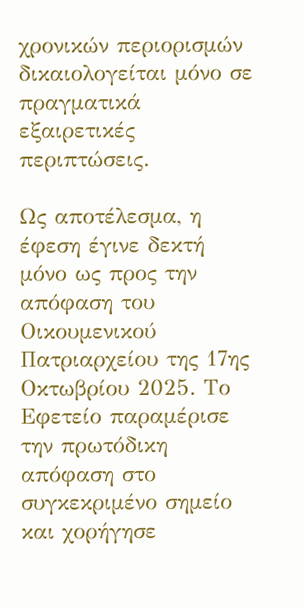χρονικών περιορισμών δικαιολογείται μόνο σε πραγματικά εξαιρετικές περιπτώσεις.

Ως αποτέλεσμα, η έφεση έγινε δεκτή μόνο ως προς την απόφαση του Οικουμενικού Πατριαρχείου της 17ης Οκτωβρίου 2025. Το Εφετείο παραμέρισε την πρωτόδικη απόφαση στο συγκεκριμένο σημείο και χορήγησε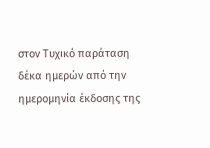στον Τυχικό παράταση δέκα ημερών από την ημερομηνία έκδοσης της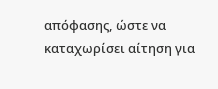απόφασης, ώστε να καταχωρίσει αίτηση για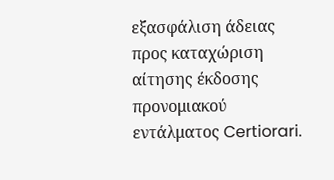εξασφάλιση άδειας προς καταχώριση αίτησης έκδοσης προνομιακού εντάλματος Certiorari.